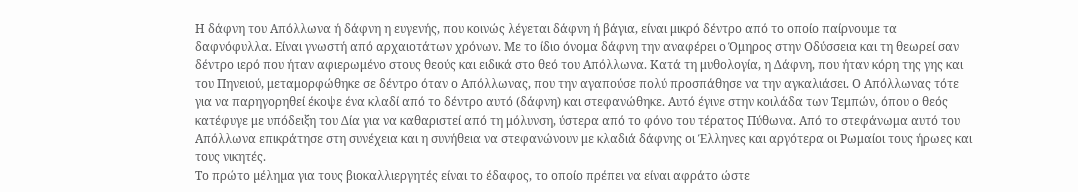Η δάφνη του Απόλλωνα ή δάφνη η ευγενής, που κοινώς λέγεται δάφνη ή βάγια, είναι μικρό δέντρο από το οποίο παίρνουμε τα δαφνόφυλλα. Είναι γνωστή από αρχαιοτάτων χρόνων. Με το ίδιο όνομα δάφνη την αναφέρει ο Όμηρος στην Οδύσσεια και τη θεωρεί σαν δέντρο ιερό που ήταν αφιερωμένο στους θεούς και ειδικά στο θεό του Απόλλωνα. Κατά τη μυθολογία, η Δάφνη, που ήταν κόρη της γης και του Πηνειού, μεταμορφώθηκε σε δέντρο όταν ο Απόλλωνας, που την αγαπούσε πολύ προσπάθησε να την αγκαλιάσει. Ο Απόλλωνας τότε για να παρηγορηθεί έκοψε ένα κλαδί από το δέντρο αυτό (δάφνη) και στεφανώθηκε. Αυτό έγινε στην κοιλάδα των Τεμπών, όπου ο θεός κατέφυγε με υπόδειξη του Δία για να καθαριστεί από τη μόλυνση, ύστερα από το φόνο του τέρατος Πύθωνα. Από το στεφάνωμα αυτό του Απόλλωνα επικράτησε στη συνέχεια και η συνήθεια να στεφανώνουν με κλαδιά δάφνης οι Έλληνες και αργότερα οι Ρωμαίοι τους ήρωες και τους νικητές.
Το πρώτο µέληµα για τους βιοκαλλιεργητές είναι το έδαφος, το οποίο πρέπει να είναι αφράτο ώστε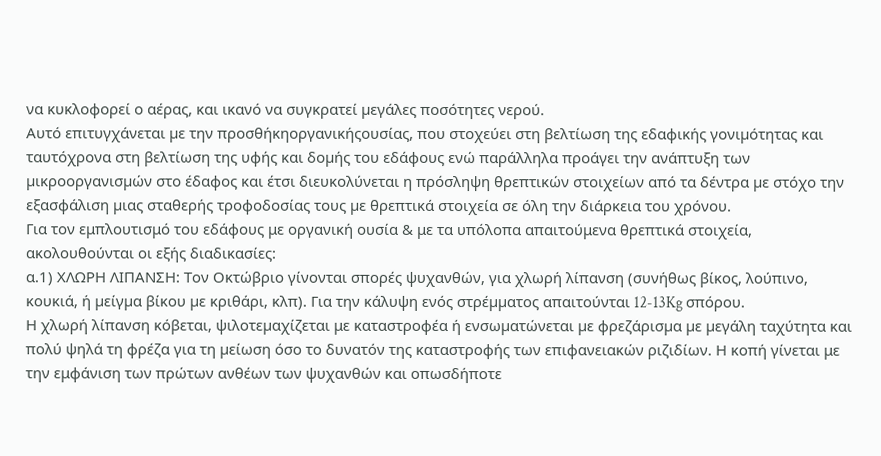να κυκλοφορεί ο αέρας, και ικανό να συγκρατεί µεγάλες ποσότητες νερού.
Αυτό επιτυγχάνεται µε την προσθήκηοργανικήςουσίας, που στοχεύει στη βελτίωση της εδαφικής γονιµότητας και ταυτόχρονα στη βελτίωση της υφής και δοµής του εδάφους ενώ παράλληλα προάγει την ανάπτυξη των µικροοργανισµών στο έδαφος και έτσι διευκολύνεται η πρόσληψη θρεπτικών στοιχείων από τα δέντρα µε στόχο την εξασφάλιση µιας σταθερής τροφοδοσίας τους µε θρεπτικά στοιχεία σε όλη την διάρκεια του χρόνου.
Για τον εμπλουτισμό του εδάφους με οργανική ουσία & με τα υπόλοπα απαιτούμενα θρεπτικά στοιχεία, ακολουθούνται οι εξής διαδικασίες:
α.1) ΧΛΩΡΗ ΛΙΠΑΝΣΗ: Τον Οκτώβριο γίνονται σπορές ψυχανθών, για χλωρή λίπανση (συνήθως βίκος, λούπινο, κουκιά, ή µείγµα βίκου µε κριθάρι, κλπ). Για την κάλυψη ενός στρέµµατος απαιτούνται 12-13Kg σπόρου.
Η χλωρή λίπανση κόβεται, ψιλοτεµαχίζεται με καταστροφέα ή ενσωµατώνεται µε φρεζάρισµα µε µεγάλη ταχύτητα και πολύ ψηλά τη φρέζα για τη µείωση όσο το δυνατόν της καταστροφής των επιφανειακών ριζιδίων. Η κοπή γίνεται με την εμφάνιση των πρώτων ανθέων των ψυχανθών και οπωσδήποτε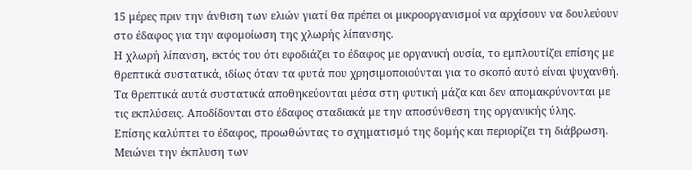15 µέρες πριν την άνθιση των ελιών γιατί θα πρέπει οι µικροοργανισµοί να αρχίσουν να δουλεύουν στο έδαφος για την αφοµοίωση της χλωρής λίπανσης.
Η χλωρή λίπανση, εκτός του ότι εφοδιάζει το έδαφος µε οργανική ουσία, το εµπλουτίζει επίσης µε θρεπτικά συστατικά, ιδίως όταν τα φυτά που χρησιµοποιούνται για το σκοπό αυτό είναι ψυχανθή. Τα θρεπτικά αυτά συστατικά αποθηκεύονται µέσα στη φυτική µάζα και δεν αποµακρύνονται µε τις εκπλύσεις. Αποδίδονται στο έδαφος σταδιακά µε την αποσύνθεση της οργανικής ύλης.
Επίσης καλύπτει το έδαφος, προωθώντας το σχηµατισµό της δοµής και περιορίζει τη διάβρωση. Μειώνει την έκπλυση των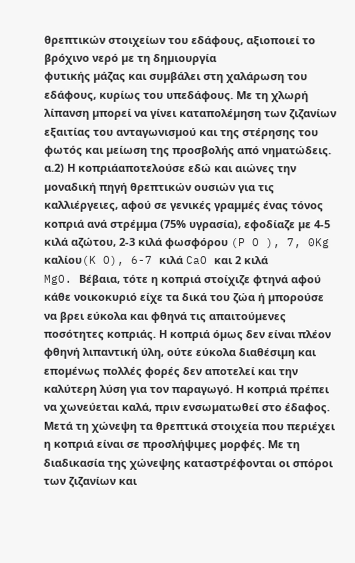θρεπτικών στοιχείων του εδάφους, αξιοποιεί το βρόχινο νερό µε τη δηµιουργία
φυτικής µάζας και συµβάλει στη χαλάρωση του εδάφους, κυρίως του υπεδάφους. Με τη χλωρή λίπανση µπορεί να γίνει καταπολέµηση των ζιζανίων εξαιτίας του ανταγωνισµού και της στέρησης του φωτός και µείωση της προσβολής από νηµατώδεις.
α.2) Η κοπριάαποτελούσε εδώ και αιώνες την µοναδική πηγή θρεπτικών ουσιών για τις καλλιέργειες, αφού σε γενικές γραµµές ένας τόνος κοπριά ανά στρέµµα (75% υγρασία), εφοδίαζε µε 4-5 κιλά αζώτου, 2-3 κιλά φωσφόρου (P O ), 7, 0Kg καλίου(K O), 6-7 κιλά CaO και 2 κιλά
MgO. Βέβαια, τότε η κοπριά στοίχιζε φτηνά αφού κάθε νοικοκυριό είχε τα δικά του ζώα ή µπορούσε να βρει εύκολα και φθηνά τις απαιτούµενες ποσότητες κοπριάς. Η κοπριά όµως δεν είναι πλέον φθηνή λιπαντική ύλη, ούτε εύκολα διαθέσιµη και εποµένως πολλές φορές δεν αποτελεί και την καλύτερη λύση για τον παραγωγό. Η κοπριά πρέπει να χωνεύεται καλά, πριν ενσωµατωθεί στο έδαφος. Μετά τη χώνεψη τα θρεπτικά στοιχεία που περιέχει η κοπριά είναι σε προσλήψιµες µορφές. Με τη διαδικασία της χώνεψης καταστρέφονται οι σπόροι των ζιζανίων και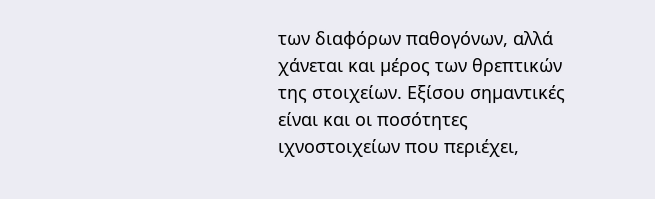των διαφόρων παθογόνων, αλλά χάνεται και µέρος των θρεπτικών της στοιχείων. Εξίσου σηµαντικές είναι και οι ποσότητες ιχνοστοιχείων που περιέχει,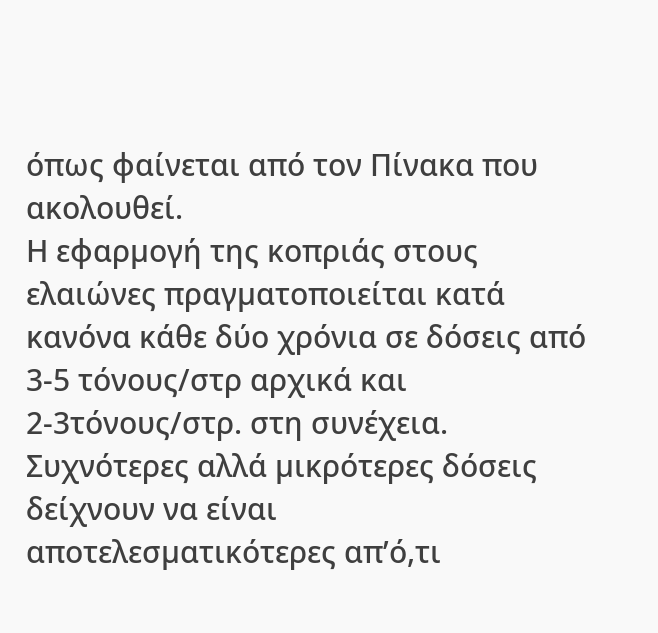όπως φαίνεται από τον Πίνακα που ακολουθεί.
Η εφαρµογή της κοπριάς στους ελαιώνες πραγµατοποιείται κατά κανόνα κάθε δύο χρόνια σε δόσεις από 3-5 τόνους/στρ αρχικά και 2-3τόνους/στρ. στη συνέχεια. Συχνότερες αλλά µικρότερες δόσεις δείχνουν να είναι αποτελεσµατικότερες απ’ό,τι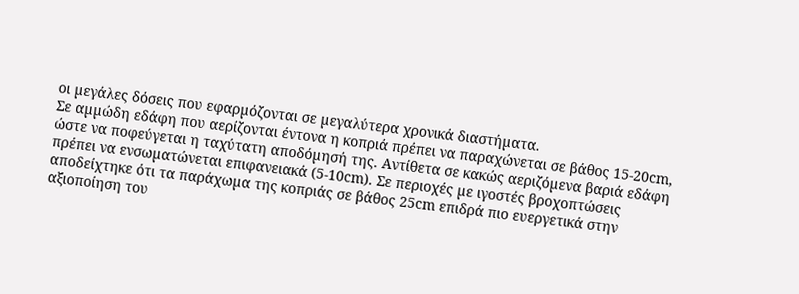οι µεγάλες δόσεις που εφαρµόζονται σε µεγαλύτερα χρονικά διαστήµατα.
Σε αµµώδη εδάφη που αερίζονται έντονα η κοπριά πρέπει να παραχώνεται σε βάθος 15-20cm, ώστε να ποφεύγεται η ταχύτατη αποδόµησή της. Αντίθετα σε κακώς αεριζόµενα βαριά εδάφη πρέπει να ενσωµατώνεται επιφανειακά (5-10cm). Σε περιοχές µε ιγοστές βροχοπτώσεις αποδείχτηκε ότι τα παράχωµα της κοπριάς σε βάθος 25cm επιδρά πιο ευεργετικά στην αξιοποίηση του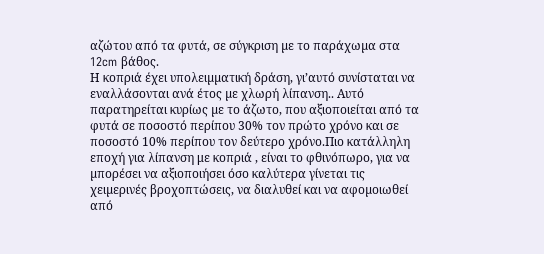αζώτου από τα φυτά, σε σύγκριση µε το παράχωµα στα 12cm βάθος.
Η κοπριά έχει υπολειµµατική δράση, γι’αυτό συνίσταται να εναλλάσονται ανά έτος µε χλωρή λίπανση.. Αυτό παρατηρείται κυρίως µε το άζωτο, που αξιοποιείται από τα φυτά σε ποσοστό περίπου 30% τον πρώτο χρόνο και σε ποσοστό 10% περίπου τον δεύτερο χρόνο.Πιο κατάλληλη εποχή για λίπανση με κοπριά , είναι το φθινόπωρο, για να µπορέσει να αξιοποιήσει όσο καλύτερα γίνεται τις χειµερινές βροχοπτώσεις, να διαλυθεί και να αφοµοιωθεί από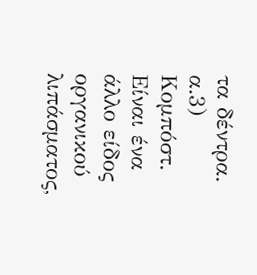τα δέντρα.
α.3) Κοµπόστ. Είναι ένα άλλο είδος οργανικού λιπάσµατος,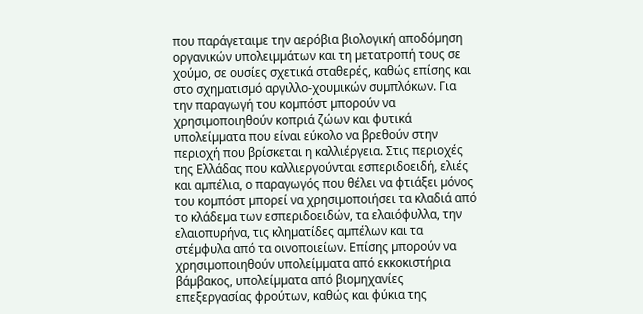που παράγεταιµε την αερόβια βιολογική αποδόµηση οργανικών υπολειµµάτων και τη µετατροπή τους σε χούµο, σε ουσίες σχετικά σταθερές, καθώς επίσης και στο σχηµατισµό αργιλλο-χουµικών συµπλόκων. Για την παραγωγή του κοµπόστ µπορούν να χρησιµοποιηθούν κοπριά ζώων και φυτικά υπολείµµατα που είναι εύκολο να βρεθούν στην περιοχή που βρίσκεται η καλλιέργεια. Στις περιοχές της Ελλάδας που καλλιεργούνται εσπεριδοειδή, ελιές και αµπέλια, ο παραγωγός που θέλει να φτιάξει µόνος του κοµπόστ µπορεί να χρησιµοποιήσει τα κλαδιά από το κλάδεµα των εσπεριδοειδών, τα ελαιόφυλλα, την ελαιοπυρήνα, τις κληµατίδες αµπέλων και τα στέµφυλα από τα οινοποιείων. Επίσης µπορούν να χρησιµοποιηθούν υπολείµµατα από εκκοκιστήρια βάµβακος, υπολείµµατα από βιοµηχανίες επεξεργασίας φρούτων, καθώς και φύκια της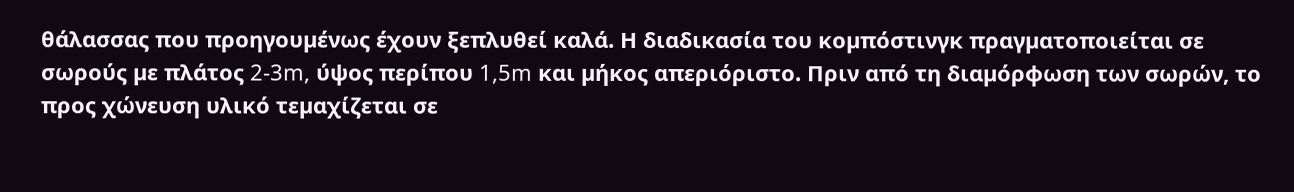θάλασσας που προηγουµένως έχουν ξεπλυθεί καλά. Η διαδικασία του κοµπόστινγκ πραγµατοποιείται σε σωρούς µε πλάτος 2-3m, ύψος περίπου 1,5m και µήκος απεριόριστο. Πριν από τη διαµόρφωση των σωρών, το προς χώνευση υλικό τεµαχίζεται σε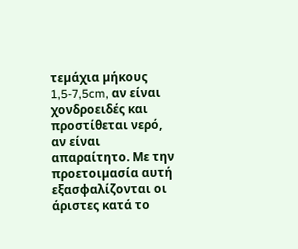τεµάχια µήκους 1,5-7,5cm, αν είναι χονδροειδές και προστίθεται νερό, αν είναι απαραίτητο. Με την προετοιµασία αυτή εξασφαλίζονται οι άριστες κατά το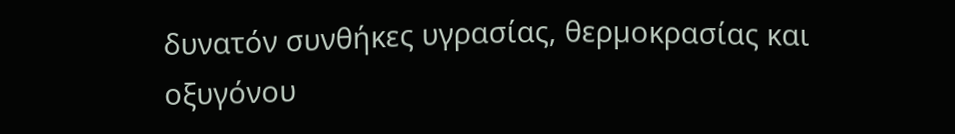δυνατόν συνθήκες υγρασίας, θερµοκρασίας και οξυγόνου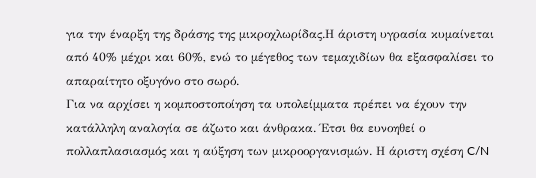για την έναρξη της δράσης της µικροχλωρίδας.Η άριστη υγρασία κυµαίνεται από 40% µέχρι και 60%, ενώ το µέγεθος των τεµαχιδίων θα εξασφαλίσει το απαραίτητο οξυγόνο στο σωρό.
Για να αρχίσει η κοµποστοποίηση τα υπολείµµατα πρέπει να έχουν την κατάλληλη αναλογία σε άζωτο και άνθρακα. Έτσι θα ευνοηθεί ο πολλαπλασιασµός και η αύξηση των µικροοργανισµών. Η άριστη σχέση C/N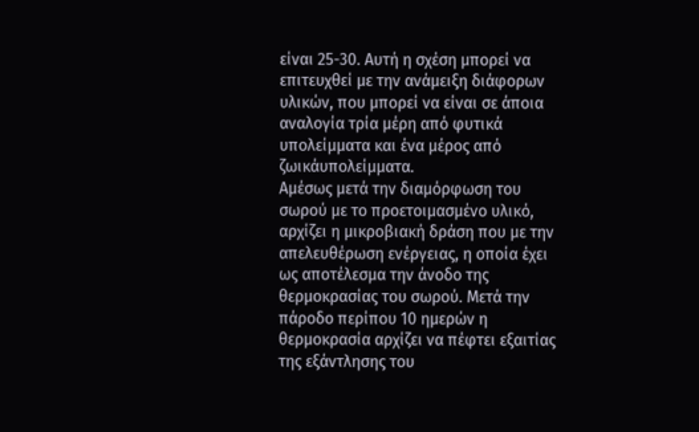είναι 25-30. Αυτή η σχέση µπορεί να επιτευχθεί µε την ανάµειξη διάφορων υλικών, που µπορεί να είναι σε άποια αναλογία τρία µέρη από φυτικά υπολείµµατα και ένα µέρος από ζωικάυπολείµµατα.
Αµέσως µετά την διαµόρφωση του σωρού µε το προετοιµασµένο υλικό, αρχίζει η µικροβιακή δράση που µε την απελευθέρωση ενέργειας, η οποία έχει ως αποτέλεσµα την άνοδο της θερµοκρασίας του σωρού. Μετά την πάροδο περίπου 10 ηµερών η θερµοκρασία αρχίζει να πέφτει εξαιτίας της εξάντλησης του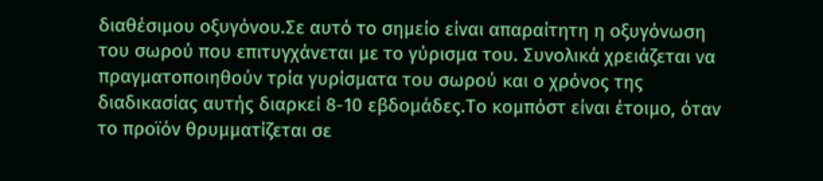διαθέσιµου οξυγόνου.Σε αυτό το σηµείο είναι απαραίτητη η οξυγόνωση του σωρού που επιτυγχάνεται µε το γύρισµα του. Συνολικά χρειάζεται να πραγµατοποιηθούν τρία γυρίσµατα του σωρού και ο χρόνος της διαδικασίας αυτής διαρκεί 8-10 εβδοµάδες.Το κοµπόστ είναι έτοιµο, όταν το προϊόν θρυµµατίζεται σε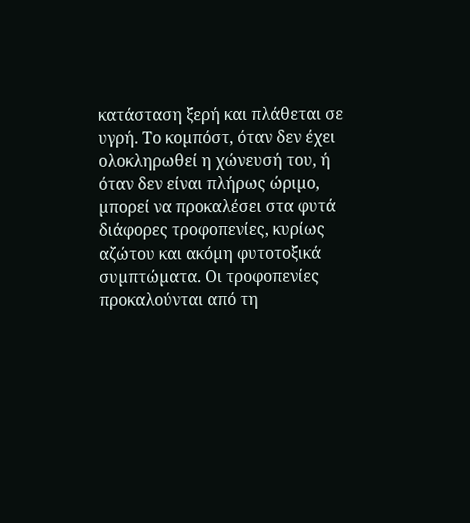κατάσταση ξερή και πλάθεται σε υγρή. Το κοµπόστ, όταν δεν έχει ολοκληρωθεί η χώνευσή του, ή όταν δεν είναι πλήρως ώριµο, µπορεί να προκαλέσει στα φυτά διάφορες τροφοπενίες, κυρίως αζώτου και ακόµη φυτοτοξικά συµπτώµατα. Οι τροφοπενίες προκαλούνται από τη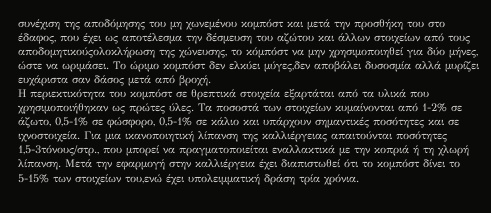συνέχιση της αποδόµησης του µη χωνεµένου κοµπόστ και µετά την προσθήκη του στο έδαφος, που έχει ως αποτέλεσµα την δέσµευση του αζώτου και άλλων στοιχείων από τους αποδοµητικούςολοκλήρωση της χώνευσης, το κόµπόστ να µην χρησιµοποιηθεί για δύο µήνες, ώστε να ωριµάσει. Το ώριµο κοµπόστ δεν ελκύει µύγες,δεν αποβάλει δυσοσµία αλλά µυρίζει ευχάριστα σαν δάσος µετά από βροχή.
Η περιεκτικότητα του κοµπόστ σε θρεπτικά στοιχεία εξαρτάται από τα υλικά που χρησιµοποιήθηκαν ως πρώτες ύλες. Τα ποσοστά των στοιχείων κυµαίνονται από 1-2% σε άζωτο, 0,5-1% σε φώσφορο, 0,5-1% σε κάλιο και υπάρχουν σηµαντικές ποσότητες και σε ιχνοστοιχεία. Για µια ικανοποιητική λίπανση της καλλιέργειας απαιτούνται ποσότητες 1,5-3τόνους/στρ., που µπορεί να πραγµατοποιείται εναλλακτικά µε την κοπριά ή τη χλωρή λίπανση. Μετά την εφαρµογή στην καλλιέργεια έχει διαπιστωθεί ότι το κοµπόστ δίνει το 5-15% των στοιχείων του,ενώ έχει υπολειµµατική δράση τρία χρόνια.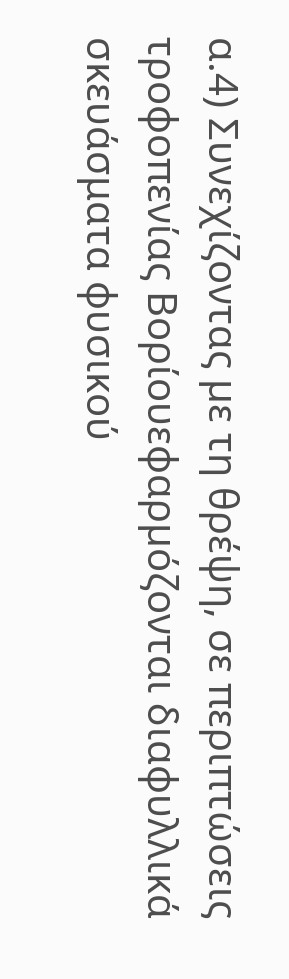α.4) Συνεχίζοντας µε τη θρέψη, σε περιπτώσεις τροφοπενίας Βορίουεφαρµόζονται διαφυλλικά σκευάσματα φυσικού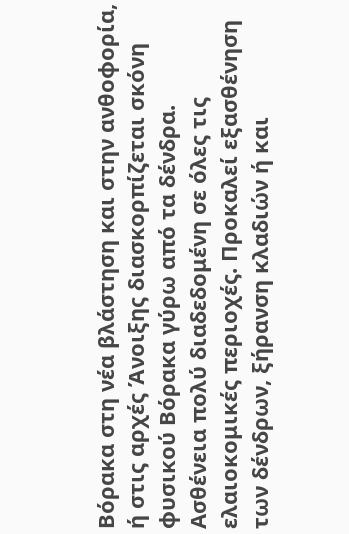Βόρακα στη νέα βλάστηση και στην ανθοφορία, ή στις αρχές Άνοιξης διασκορπίζεται σκόνη φυσικού Βόρακα γύρω από τα δένδρα.
Ασθένεια πολύ διαδεδομένη σε όλες τις ελαιοκομικές περιοχές. Προκαλεί εξασθένηση των δένδρων, ξήρανση κλαδιών ή και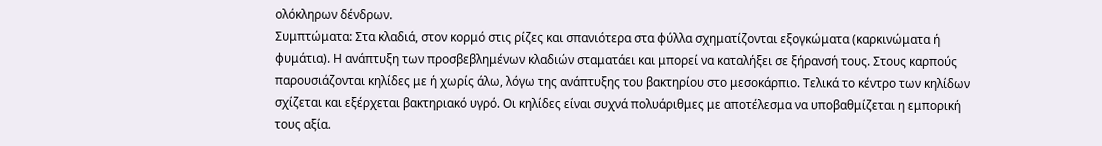ολόκληρων δένδρων.
Συμπτώματα: Στα κλαδιά, στον κορμό στις ρίζες και σπανιότερα στα φύλλα σχηματίζονται εξογκώματα (καρκινώματα ή φυμάτια). Η ανάπτυξη των προσβεβλημένων κλαδιών σταματάει και μπορεί να καταλήξει σε ξήρανσή τους. Στους καρπούς παρουσιάζονται κηλίδες με ή χωρίς άλω, λόγω της ανάπτυξης του βακτηρίου στο μεσοκάρπιο. Τελικά το κέντρο των κηλίδων σχίζεται και εξέρχεται βακτηριακό υγρό. Οι κηλίδες είναι συχνά πολυάριθμες με αποτέλεσμα να υποβαθμίζεται η εμπορική τους αξία.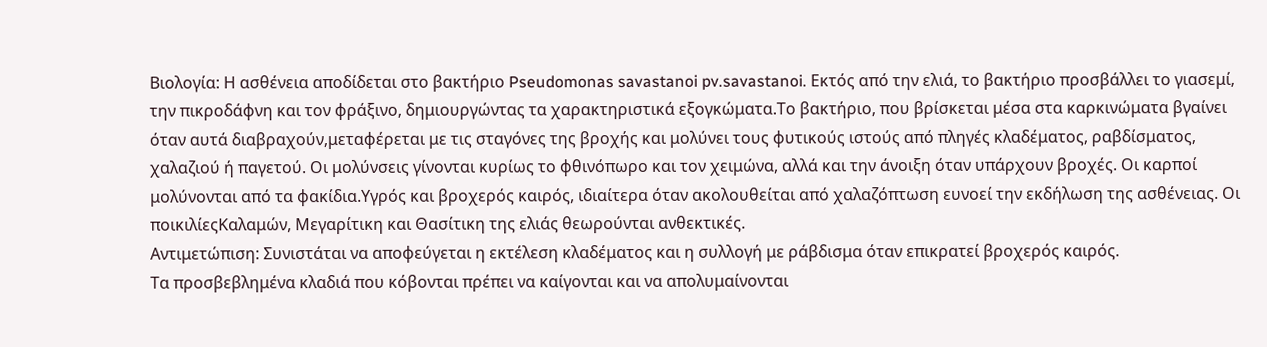Βιολογία: Η ασθένεια αποδίδεται στο βακτήριο Pseudomonas savastanoi pv.savastanoi. Εκτός από την ελιά, το βακτήριο προσβάλλει το γιασεμί, την πικροδάφνη και τον φράξινο, δημιουργώντας τα χαρακτηριστικά εξογκώματα.Το βακτήριο, που βρίσκεται μέσα στα καρκινώματα βγαίνει όταν αυτά διαβραχούν,μεταφέρεται με τις σταγόνες της βροχής και μολύνει τους φυτικούς ιστούς από πληγές κλαδέματος, ραβδίσματος, χαλαζιού ή παγετού. Οι μολύνσεις γίνονται κυρίως το φθινόπωρο και τον χειμώνα, αλλά και την άνοιξη όταν υπάρχουν βροχές. Οι καρποί μολύνονται από τα φακίδια.Υγρός και βροχερός καιρός, ιδιαίτερα όταν ακολουθείται από χαλαζόπτωση ευνοεί την εκδήλωση της ασθένειας. Οι ποικιλίεςΚαλαμών, Μεγαρίτικη και Θασίτικη της ελιάς θεωρούνται ανθεκτικές.
Αντιμετώπιση: Συνιστάται να αποφεύγεται η εκτέλεση κλαδέματος και η συλλογή με ράβδισμα όταν επικρατεί βροχερός καιρός.
Τα προσβεβλημένα κλαδιά που κόβονται πρέπει να καίγονται και να απολυμαίνονται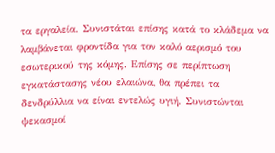τα εργαλεία. Συνιστάται επίσης κατά το κλάδεμα να λαμβάνεται φροντίδα για τον καλό αερισμό του εσωτερικού της κόμης. Επίσης σε περίπτωση εγκατάστασης νέου ελαιώνα, θα πρέπει τα δενδρύλλια να είναι εντελώς υγιή. Συνιστώνται ψεκασμοί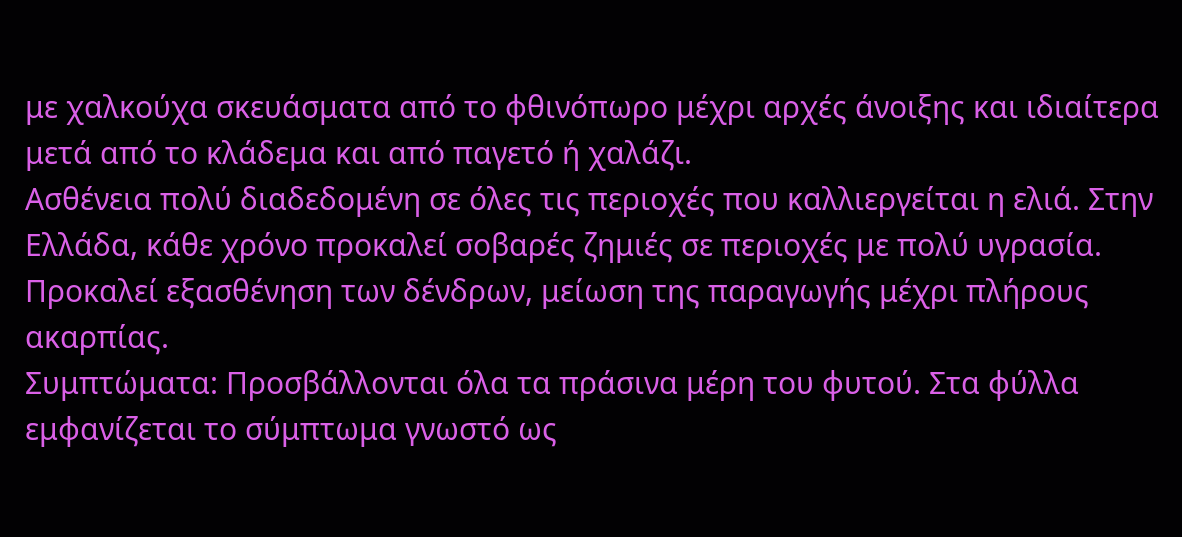με χαλκούχα σκευάσματα από το φθινόπωρο μέχρι αρχές άνοιξης και ιδιαίτερα μετά από το κλάδεμα και από παγετό ή χαλάζι.
Ασθένεια πολύ διαδεδομένη σε όλες τις περιοχές που καλλιεργείται η ελιά. Στην Ελλάδα, κάθε χρόνο προκαλεί σοβαρές ζημιές σε περιοχές με πολύ υγρασία. Προκαλεί εξασθένηση των δένδρων, μείωση της παραγωγής μέχρι πλήρους ακαρπίας.
Συμπτώματα: Προσβάλλονται όλα τα πράσινα μέρη του φυτού. Στα φύλλα εμφανίζεται το σύμπτωμα γνωστό ως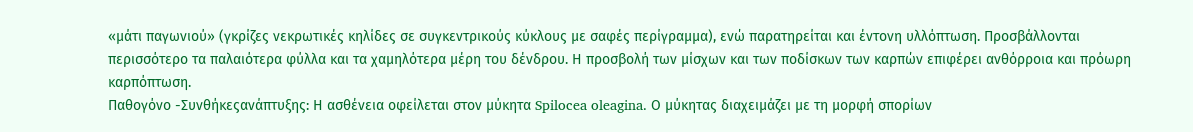«μάτι παγωνιού» (γκρίζες νεκρωτικές κηλίδες σε συγκεντρικούς κύκλους με σαφές περίγραμμα), ενώ παρατηρείται και έντονη υλλόπτωση. Προσβάλλονται περισσότερο τα παλαιότερα φύλλα και τα χαμηλότερα μέρη του δένδρου. Η προσβολή των μίσχων και των ποδίσκων των καρπών επιφέρει ανθόρροια και πρόωρη καρπόπτωση.
Παθογόνο -Συνθήκεςανάπτυξης: Η ασθένεια οφείλεται στον μύκητα Spilocea oleagina. Ο μύκητας διαχειμάζει με τη μορφή σπορίων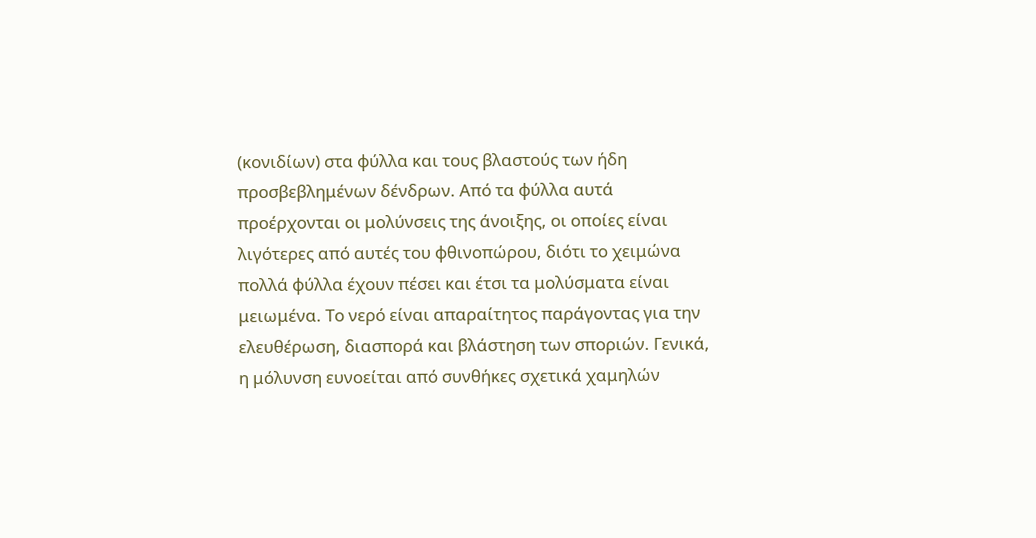(κονιδίων) στα φύλλα και τους βλαστούς των ήδη προσβεβλημένων δένδρων. Από τα φύλλα αυτά προέρχονται οι μολύνσεις της άνοιξης, οι οποίες είναι λιγότερες από αυτές του φθινοπώρου, διότι το χειμώνα πολλά φύλλα έχουν πέσει και έτσι τα μολύσματα είναι μειωμένα. Το νερό είναι απαραίτητος παράγοντας για την ελευθέρωση, διασπορά και βλάστηση των σποριών. Γενικά, η μόλυνση ευνοείται από συνθήκες σχετικά χαμηλών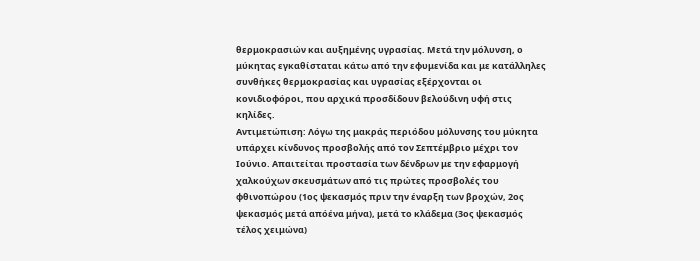θερμοκρασιών και αυξημένης υγρασίας. Μετά την μόλυνση, ο μύκητας εγκαθίσταται κάτω από την εφυμενίδα και με κατάλληλες συνθήκες θερμοκρασίας και υγρασίας εξέρχονται οι κονιδιοφόροι, που αρχικά προσδίδουν βελούδινη υφή στις κηλίδες.
Αντιμετώπιση: Λόγω της μακράς περιόδου μόλυνσης του μύκητα υπάρχει κίνδυνος προσβολής από τον Σεπτέμβριο μέχρι τον Ιούνιο. Απαιτείται προστασία των δένδρων με την εφαρμογή χαλκούχων σκευσμάτων από τις πρώτες προσβολές του φθινοπώρου (1ος ψεκασμός πριν την έναρξη των βροχών, 2ος ψεκασμός μετά απόένα μήνα), μετά το κλάδεμα (3ος ψεκασμός τέλος χειμώνα)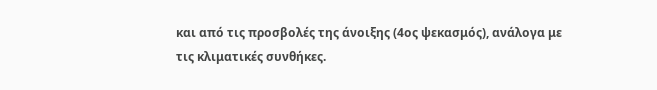και από τις προσβολές της άνοιξης (4ος ψεκασμός), ανάλογα με τις κλιματικές συνθήκες.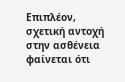Επιπλέον, σχετική αντοχή στην ασθένεια φαίνεται ότι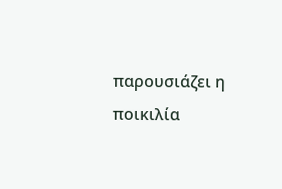παρουσιάζει η ποικιλία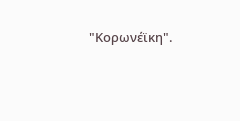"Κορωνέϊκη".